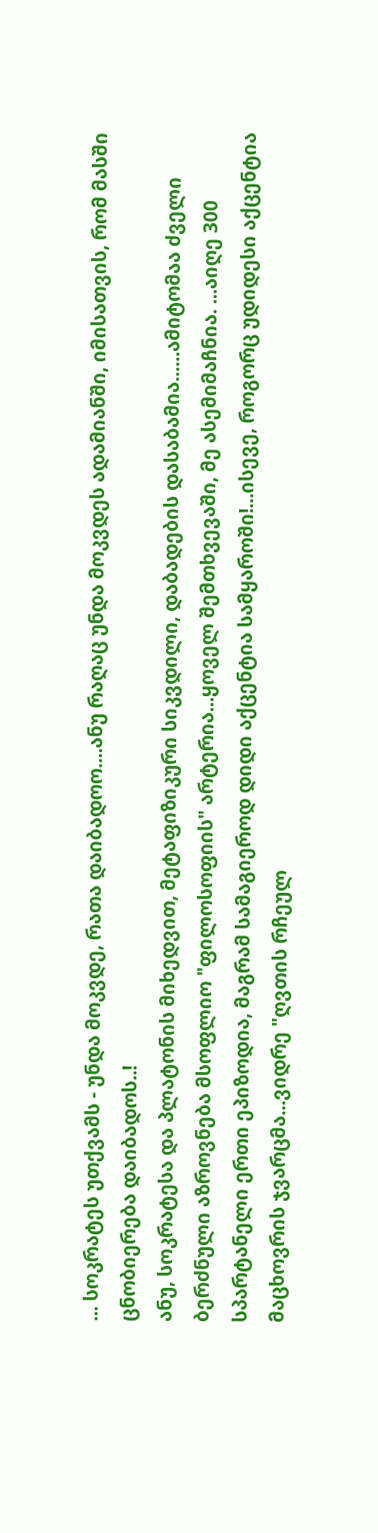... სოკრატეს უთქვამს - უნდა მოკვდე, რათა დაიბადოო....ანუ რაღაც უნდა მოკვდეს ადამიანში, იმისათვის, რომ მასში ცნობიერება დაიბადოს..!
ანუ, სოკრატესა და პლატონის მიხედვით, მეტაფიზიკური სიკვდილი, დაბადების დასაბამია......ამიტომაა ძველი ბერძნული აზროვნება მსოფლიო "ფილოსოფიის" არტერია...ყოველ შემთხვევაში, მე ასემიმაჩნია. ...აიღე 300 სპარტანელი ერთი ეპიზოდია, მაგრამ სამაგიეროდ დიდი აქცენტია სამყაროში!...ისევე, როგორც უდიდესი აქცენტია მაცხოვრის ჯვარცმა...ვიდრე "ღვთის რჩეულ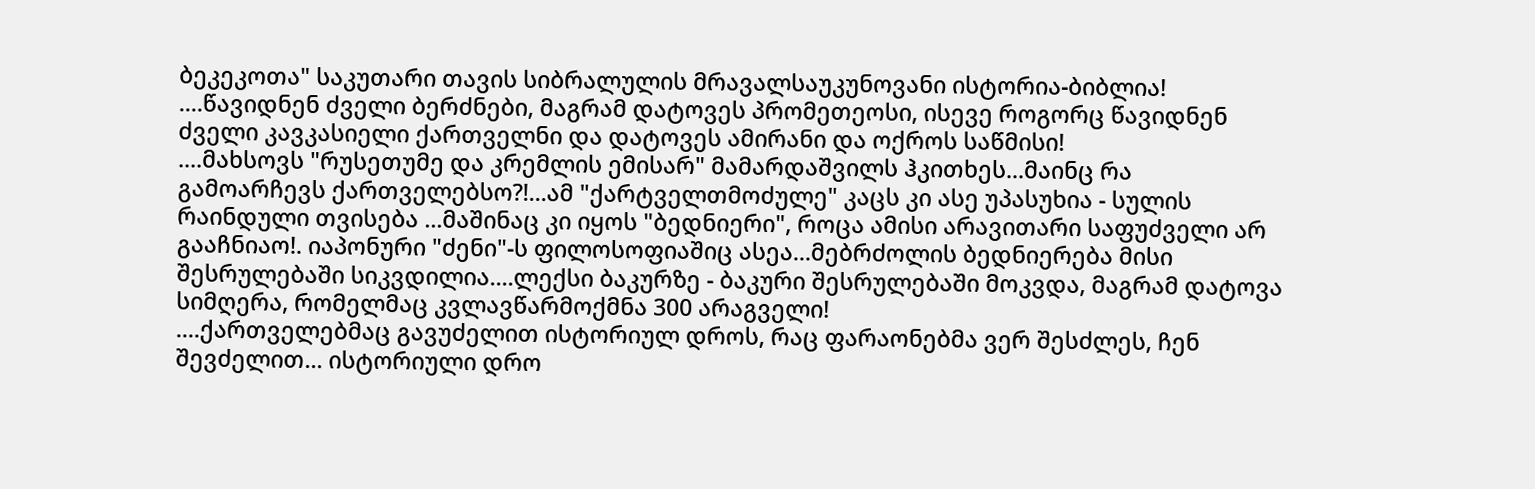ბეკეკოთა" საკუთარი თავის სიბრალულის მრავალსაუკუნოვანი ისტორია-ბიბლია!
....წავიდნენ ძველი ბერძნები, მაგრამ დატოვეს პრომეთეოსი, ისევე როგორც წავიდნენ ძველი კავკასიელი ქართველნი და დატოვეს ამირანი და ოქროს საწმისი!
....მახსოვს "რუსეთუმე და კრემლის ემისარ" მამარდაშვილს ჰკითხეს...მაინც რა გამოარჩევს ქართველებსო?!...ამ "ქარტველთმოძულე" კაცს კი ასე უპასუხია - სულის რაინდული თვისება ...მაშინაც კი იყოს "ბედნიერი", როცა ამისი არავითარი საფუძველი არ გააჩნიაო!. იაპონური "ძენი"-ს ფილოსოფიაშიც ასეა...მებრძოლის ბედნიერება მისი შესრულებაში სიკვდილია....ლექსი ბაკურზე - ბაკური შესრულებაში მოკვდა, მაგრამ დატოვა სიმღერა, რომელმაც კვლავწარმოქმნა 300 არაგველი!
....ქართველებმაც გავუძელით ისტორიულ დროს, რაც ფარაონებმა ვერ შესძლეს, ჩენ შევძელით... ისტორიული დრო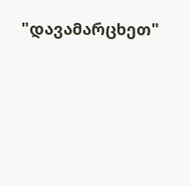"დავამარცხეთ"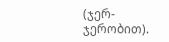(ჯერ-ჯერობით).